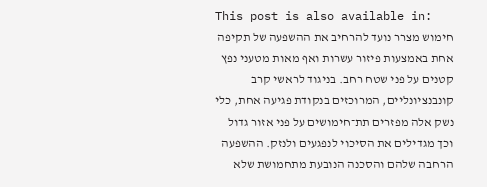This post is also available in:
חימוש מצרר נועד להרחיב את ההשפעה של תקיפה אחת באמצעות פיזור עשרות ואף מאות מטעני נפץ קטנים על פני שטח רחב. בניגוד לראשי קרב קונבנציונליים, המרוכזים בנקודת פגיעה אחת, כלי נשק אלה מפזרים תת־חימושים על פני אזור גדול וכך מגדילים את הסיכוי לנפגעים ולנזק. ההשפעה הרחבה שלהם והסכנה הנובעת מתחמושת שלא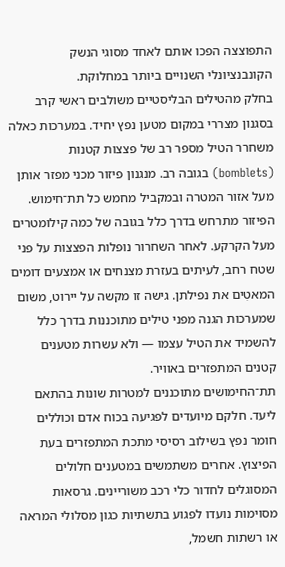התפוצצה הפכו אותם לאחד מסוגי הנשק הקונבנציונלי השנויים ביותר במחלוקת.
בחלק מהטילים הבליסטיים משולבים ראשי קרב בסגנון מצררי במקום מטען נפץ יחיד. במערכות כאלה משחרר הטיל מספר רב של פצצות קטנות (bomblets) בגובה רב. מנגנון פיזור מכני מפזר אותן מעל אזור המטרה ובמקביל מחמש כל תת־חימוש.
הפיזור מתרחש בדרך כלל בגובה של כמה קילומטרים מעל הקרקע. לאחר השחרור נופלות הפצצות על פני שטח רחב, לעיתים בעזרת מצנחים או אמצעים דומים המאטִים את נפילתן. גישה זו מקשה על יירוט, משום שמערכות הגנה מפני טילים מתוכננות בדרך כלל להשמיד את הטיל עצמו — ולא עשרות מטענים קטנים המתפזרים באוויר.
תת־החימושים מתוכננים למטרות שונות בהתאם ליעד. חלקם מיועדים לפגיעה בכוח אדם וכוללים חומר נפץ בשילוב רסיסי מתכת המתפזרים בעת הפיצוץ. אחרים משתמשים במטענים חלולים המסוגלים לחדור כלי רכב משוריינים. גרסאות מסוימות נועדו לפגוע בתשתיות כגון מסלולי המראה או רשתות חשמל,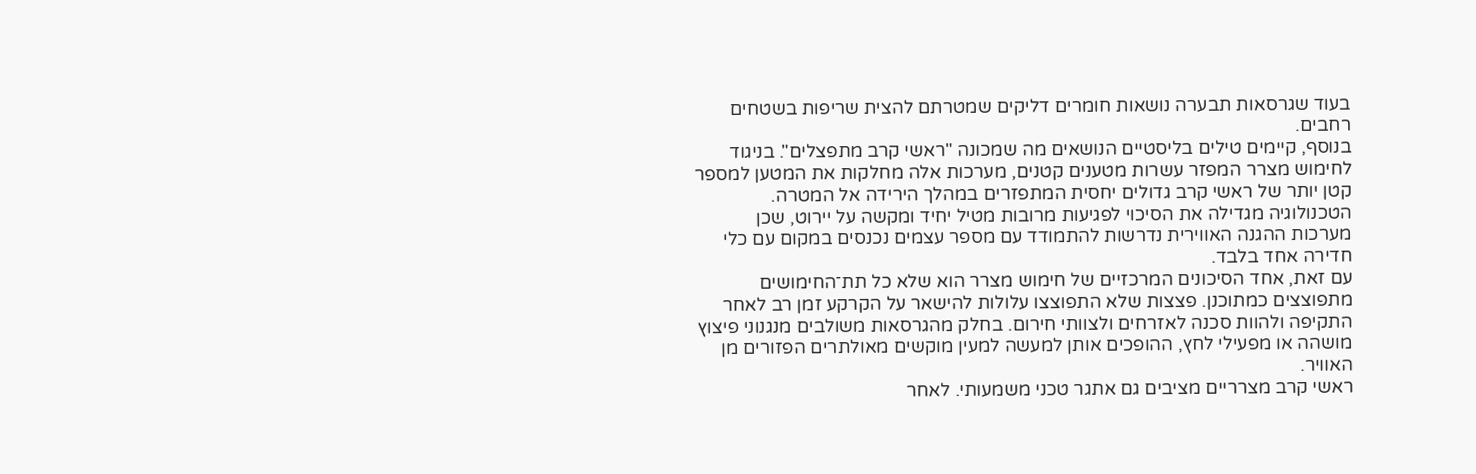בעוד שגרסאות תבערה נושאות חומרים דליקים שמטרתם להצית שריפות בשטחים רחבים.
בנוסף, קיימים טילים בליסטיים הנושאים מה שמכונה "ראשי קרב מתפצלים". בניגוד לחימוש מצרר המפזר עשרות מטענים קטנים, מערכות אלה מחלקות את המטען למספר קטן יותר של ראשי קרב גדולים יחסית המתפזרים במהלך הירידה אל המטרה. הטכנולוגיה מגדילה את הסיכוי לפגיעות מרובות מטיל יחיד ומקשה על יירוט, שכן מערכות ההגנה האווירית נדרשות להתמודד עם מספר עצמים נכנסים במקום עם כלי חדירה אחד בלבד.
עם זאת, אחד הסיכונים המרכזיים של חימוש מצרר הוא שלא כל תת־החימושים מתפוצצים כמתוכנן. פצצות שלא התפוצצו עלולות להישאר על הקרקע זמן רב לאחר התקיפה ולהוות סכנה לאזרחים ולצוותי חירום. בחלק מהגרסאות משולבים מנגנוני פיצוץ מושהה או מפעילי לחץ, ההופכים אותן למעשה למעין מוקשים מאולתרים הפזורים מן האוויר.
ראשי קרב מצרריים מציבים גם אתגר טכני משמעותי. לאחר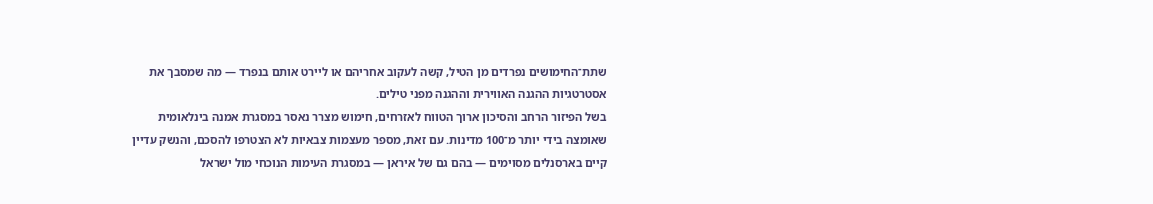שתת־החימושים נפרדים מן הטיל, קשה לעקוב אחריהם או ליירט אותם בנפרד — מה שמסבך את אסטרטגיות ההגנה האווירית וההגנה מפני טילים.
בשל הפיזור הרחב והסיכון ארוך הטווח לאזרחים, חימוש מצרר נאסר במסגרת אמנה בינלאומית שאומצה בידי יותר מ־100 מדינות. עם זאת, מספר מעצמות צבאיות לא הצטרפו להסכם, והנשק עדיין קיים בארסנלים מסוימים — בהם גם של איראן — במסגרת העימות הנוכחי מול ישראל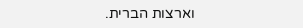וארצות הברית.